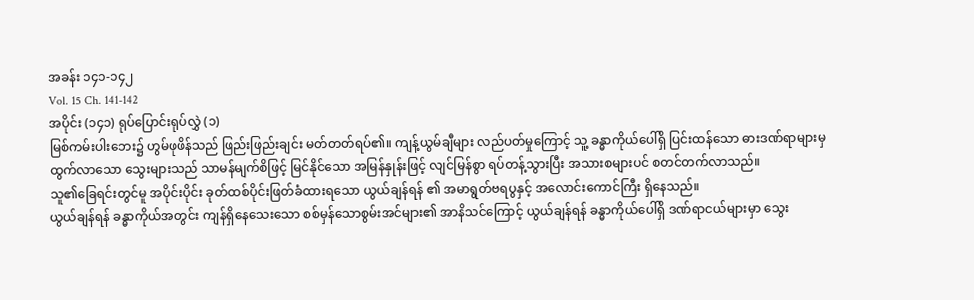အခန်း ၁၄၁-၁၄၂
Vol. 15 Ch. 141-142
အပိုင်း (၁၄၁) ရုပ်ပြောင်းရုပ်လွှဲ (၁)
မြစ်ကမ်းပါးဘေး၌ ဟွမ်ဖုဖိန်သည် ဖြည်းဖြည်းချင်း မတ်တတ်ရပ်၏။ ကျန့်ယွမ်ချီများ လည်ပတ်မှုကြောင့် သူ့ ခန္ဓာကိုယ်ပေါ်ရှိ ပြင်းထန်သော ဓားဒဏ်ရာများမှ ထွက်လာသော သွေးများသည် သာမန်မျက်စိဖြင့် မြင်နိုင်သော အမြန်နှုန်းဖြင့် လျင်မြန်စွာ ရပ်တန့်သွားပြီး အသားစများပင် စတင်တက်လာသည်။
သူ၏ခြေရင်းတွင်မူ အပိုင်းပိုင်း ခုတ်ထစ်ပိုင်းဖြတ်ခံထားရသော ယွယ်ချန်ရန် ၏ အမာရွတ်ဗရပွနှင့် အလောင်းကောင်ကြီး ရှိနေသည်။
ယွယ်ချန်ရန် ခန္ဓာကိုယ်အတွင်း ကျန်ရှိနေသေးသော စစ်မှန်သောစွမ်းအင်များ၏ အာနိသင်ကြောင့် ယွယ်ချန်ရန် ခန္ဓာကိုယ်ပေါ်ရှိ ဒဏ်ရာငယ်များမှာ သွေး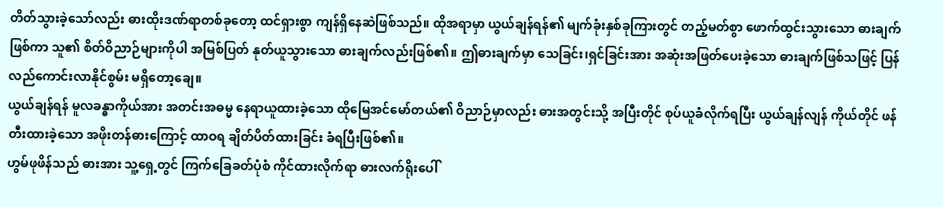တိတ်သွားခဲ့သော်လည်း ဓားထိုးဒဏ်ရာတစ်ခုတော့ ထင်ရှားစွာ ကျန်ရှိနေဆဲဖြစ်သည်။ ထိုအရာမှာ ယွယ်ချန်ရန်၏ မျက်ခုံးနှစ်ခုကြားတွင် တည့်မတ်စွာ ဖောက်ထွင်းသွားသော ဓားချက်ဖြစ်ကာ သူ၏ စိတ်ဝိညာဉ်များကိုပါ အမြစ်ပြတ် နုတ်ယူသွားသော ဓားချက်လည်းဖြစ်၏။ ဤဓားချက်မှာ သေခြင်း၊ရှင်ခြင်းအား အဆုံးအဖြတ်ပေးခဲ့သော ဓားချက်ဖြစ်သဖြင့် ပြန်လည်ကောင်းလာနိုင်စွမ်း မရှိတော့ချေ။
ယွယ်ချန်ရန် မူလခန္ဓာကိုယ်အား အတင်းအဓမ္မ နေရာယူထားခဲ့သော ထိုမြေအင်မော်တယ်၏ ဝိညာဉ်မှာလည်း ဓားအတွင်းသို့ အပြီးတိုင် စုပ်ယူခံလိုက်ရပြီး ယွယ်ချန်လျန် ကိုယ်တိုင် ဖန်တီးထားခဲ့သော အဖိုးတန်ဓားကြောင့် ထာဝရ ချိတ်ပိတ်ထားခြင်း ခံရပြီးဖြစ်၏။
ဟွမ်ဖုဖိန်သည် ဓားအား သူ့ရှေ့တွင် ကြက်ခြေခတ်ပုံစံ ကိုင်ထားလိုက်ရာ ဓားလက်ရိုးပေါ်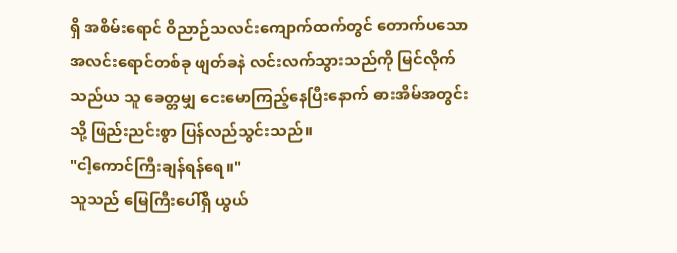ရှိ အစိမ်းရောင် ဝိညာဉ်သလင်းကျောက်ထက်တွင် တောက်ပသောအလင်းရောင်တစ်ခု ဖျတ်ခနဲ လင်းလက်သွားသည်ကို မြင်လိုက်သည်ယ သူ ခေတ္တမျှ ငေးမောကြည့်နေပြီးနောက် ဓားအိမ်အတွင်းသို့ ဖြည်းညင်းစွာ ပြန်လည်သွင်းသည်။
"ငါ့ကောင်ကြီးချန်ရန်ရေ။"
သူသည် မြေကြီးပေါ်ရှိ ယွယ်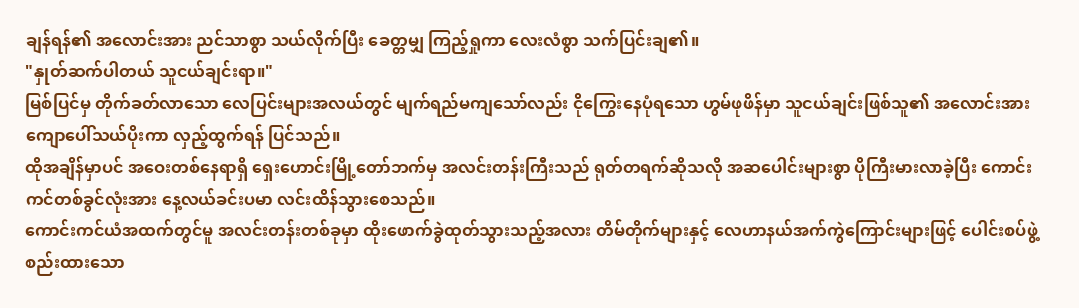ချန်ရန်၏ အလောင်းအား ညင်သာစွာ သယ်လိုက်ပြီး ခေတ္တမျှ ကြည့်ရှုကာ လေးလံစွာ သက်ပြင်းချ၏။
"နှုတ်ဆက်ပါတယ် သူငယ်ချင်းရာ။"
မြစ်ပြင်မှ တိုက်ခတ်လာသော လေပြင်းများအလယ်တွင် မျက်ရည်မကျသော်လည်း ငိုကြွေးနေပုံရသော ဟွမ်ဖုဖိန်မှာ သူငယ်ချင်းဖြစ်သူ၏ အလောင်းအား ကျောပေါ်သယ်ပိုးကာ လှည့်ထွက်ရန် ပြင်သည်။
ထိုအချိန်မှာပင် အဝေးတစ်နေရာရှိ ရှေးဟောင်းမြို့တော်ဘက်မှ အလင်းတန်းကြီးသည် ရုတ်တရက်ဆိုသလို အဆပေါင်းများစွာ ပိုကြီးမားလာခဲ့ပြီး ကောင်းကင်တစ်ခွင်လုံးအား နေ့လယ်ခင်းပမာ လင်းထိန်သွားစေသည်။
ကောင်းကင်ယံအထက်တွင်မူ အလင်းတန်းတစ်ခုမှာ ထိုးဖောက်ခွဲထုတ်သွားသည့်အလား တိမ်တိုက်များနှင့် လေဟာနယ်အက်ကွဲကြောင်းများဖြင့် ပေါင်းစပ်ဖွဲ့စည်းထားသော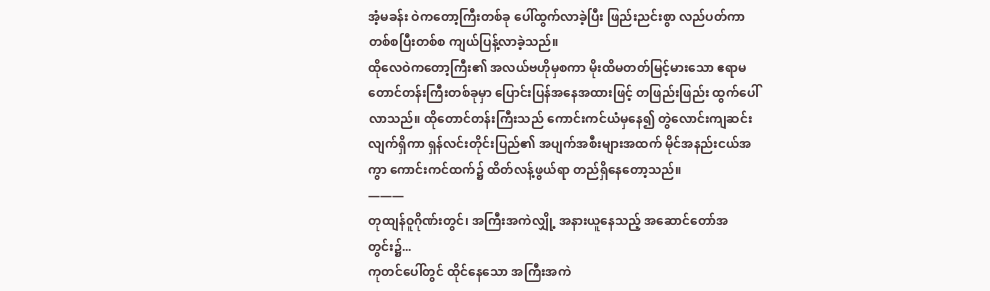အံ့မခန်း ဝဲကတော့ကြီးတစ်ခု ပေါ်ထွက်လာခဲ့ပြီး ဖြည်းညင်းစွာ လည်ပတ်ကာ တစ်စပြီးတစ်စ ကျယ်ပြန့်လာခဲ့သည်။
ထိုလေဝဲကတော့ကြီး၏ အလယ်ဗဟိုမှစကာ မိုးထိမတတ်မြင့်မားသော ဧရာမတောင်တန်းကြီးတစ်ခုမှာ ပြောင်းပြန်အနေအထားဖြင့် တဖြည်းဖြည်း ထွက်ပေါ်လာသည်။ ထိုတောင်တန်းကြီးသည် ကောင်းကင်ယံမှနေ၍ တွဲလောင်းကျဆင်းလျက်ရှိကာ ရှန်လင်းတိုင်းပြည်၏ အပျက်အစီးများအထက် မိုင်အနည်းငယ်အကွာ ကောင်းကင်ထက်၌ ထိတ်လန့်ဖွယ်ရာ တည်ရှိနေတော့သည်။
———
တုထျန်ဝူဂိုဏ်းတွင်၊ အကြီးအကဲလျှို့ အနားယူနေသည့် အဆောင်တော်အတွင်း၌...
ကုတင်ပေါ်တွင် ထိုင်နေသော အကြီးအကဲ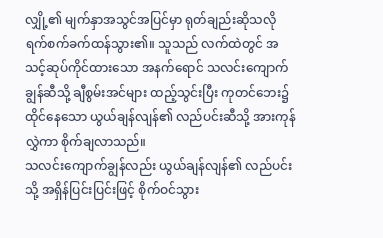လျှို့၏ မျက်နှာအသွင်အပြင်မှာ ရုတ်ချည်းဆိုသလို ရက်စက်ခက်ထန်သွား၏။ သူသည် လက်ထဲတွင် အသင့်ဆုပ်ကိုင်ထားသော အနက်ရောင် သလင်းကျောက်ချွန်ဆီသို့ ချီစွမ်းအင်များ ထည့်သွင်းပြီး ကုတင်ဘေး၌ ထိုင်နေသော ယွယ်ချန်လျန်၏ လည်ပင်းဆီသို့ အားကုန်လွှဲကာ စိုက်ချလာသည်။
သလင်းကျောက်ချွန်လည်း ယွယ်ချန်လျန်၏ လည်ပင်းသို့ အရှိန်ပြင်းပြင်းဖြင့် စိုက်ဝင်သွား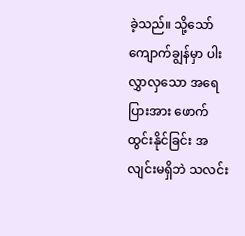ခဲ့သည်။ သို့သော် ကျောက်ချွန်မှာ ပါးလွှာလှသော အရေပြားအား ဖောက်ထွင်းနိုင်ခြင်း အလျင်းမရှိဘဲ သလင်း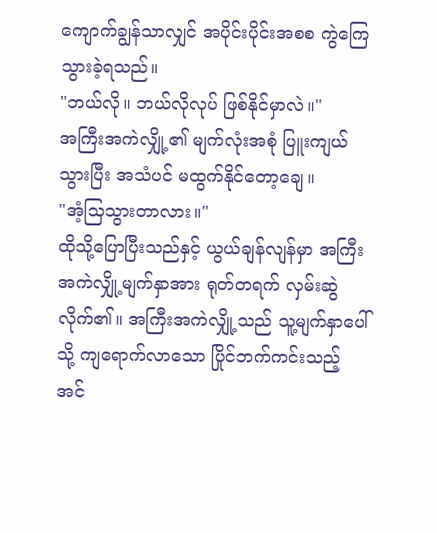ကျောက်ချွန်သာလျှင် အပိုင်းပိုင်းအစစ ကွဲကြေသွားခဲ့ရသည်။
"ဘယ်လို။ ဘယ်လိုလုပ် ဖြစ်နိုင်မှာလဲ။"
အကြီးအကဲလျှို့၏ မျက်လုံးအစုံ ပြူးကျယ်သွားပြီး အသံပင် မထွက်နိုင်တော့ချေ။
"အံ့သြသွားတာလား။"
ထိုသို့ပြောပြီးသည်နှင့် ယွယ်ချန်လျန်မှာ အကြီးအကဲလျှို့မျက်နှာအား ရုတ်တရက် လှမ်းဆွဲလိုက်၏။ အကြီးအကဲလျှို့သည် သူ့မျက်နှာပေါ်သို့ ကျရောက်လာသော ပြိုင်ဘက်ကင်းသည့် အင်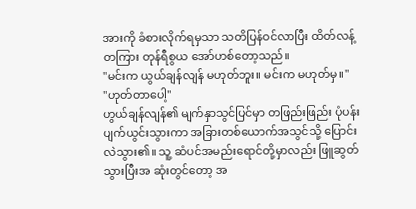အားကို ခံစားလိုက်ရမှသာ သတိပြန်ဝင်လာပြီး ထိတ်လန့်တကြား တုန်ရီစွယ အော်ဟစ်တော့သည်။
"မင်းက ယွယ်ချန်လျန် မဟုတ်ဘူး။ မင်းက မဟုတ်မှ။"
"ဟုတ်တာပေါ့"
ဟွယ်ချန်လျန်၏ မျက်နှာသွင်ပြင်မှာ တဖြည်းဖြည်း ပုံပန်းပျက်ယွင်းသွားကာ အခြားတစ်ယောက်အသွင်သို့ ပြောင်းလဲသွား၏။ သူ့ ဆံပင်အမည်းရောင်တို့မှာလည်း ဖြူဆွတ်သွားပြီးအ ဆုံးတွင်တော့ အ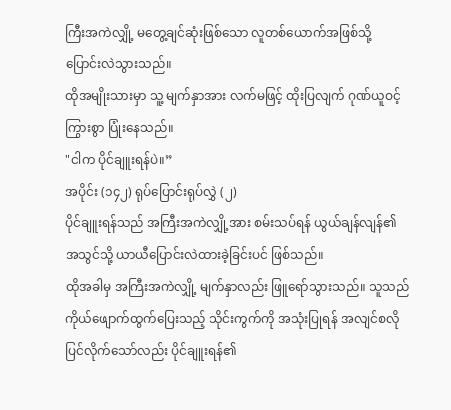ကြီးအကဲလျှို့ မတွေ့ချင်ဆုံးဖြစ်သော လူတစ်ယောက်အဖြစ်သို့ ပြောင်းလဲသွားသည်။
ထိုအမျိုးသားမှာ သူ့ မျက်နှာအား လက်မဖြင့် ထိုးပြလျက် ဂုဏ်ယူဝင့်ကြွားစွာ ပြုံးနေသည်။
"ငါက ပိုင်ချူးရန်ပဲ။”
အပိုင်း (၁၄၂) ရုပ်ပြောင်းရုပ်လွှဲ (၂)
ပိုင်ချူးရန်သည် အကြီးအကဲလျှို့အား စမ်းသပ်ရန် ယွယ်ချန်လျန်၏ အသွင်သို့ ယာယီပြောင်းလဲထားခဲ့ခြင်းပင် ဖြစ်သည်။
ထိုအခါမှ အကြီးအကဲလျှို့ မျက်နှာလည်း ဖြူရော်သွားသည်။ သူသည် ကိုယ်ဖျောက်ထွက်ပြေးသည့် သိုင်းကွက်ကို အသုံးပြုရန် အလျင်စလို ပြင်လိုက်သော်လည်း ပိုင်ချူးရန်၏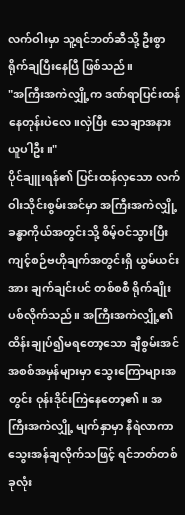လက်ဝါးမှာ သူ့ရင်ဘတ်ဆီသို့ ဦးစွာရိုက်ချပြီးနေပြီ ဖြစ်သည်။
"အကြီးအကဲလျှို့က ဒဏ်ရာပြင်းထန်နေတုန်းပဲလေ။လှဲပြီး သေချာအနားယူပါဦး။"
ပိုင်ချူးရန်၏ ပြင်းထန်လှသော လက်ဝါးသိုင်းစွမ်းအင်မှာ အကြီးအကဲလျှို့ ခန္ဓာကိုယ်အတွင်းသို့ စိမ့်ဝင်သွားပြီး ကျင့်စဉ်ဗဟိုချက်အတွင်းရှိ ယွမ်ယင်းအား ချက်ချင်းပင် တစ်စစီ ရိုက်ချိုးပစ်လိုက်သည်။ အကြီးအကဲလျှို့၏ ထိန်းချုပ်၍မရတော့သော ချီစွမ်းအင်အစစ်အမှန်များမှာ သွေးကြောများအတွင်း ဝုန်းဒိုင်းကြဲနေတော့၏။ အကြီးအကဲလျှို့ မျက်နှာမှာ နီရဲလာကာ သွေးအန်ချလိုက်သဖြင့် ရင်ဘတ်တစ်ခုလုံး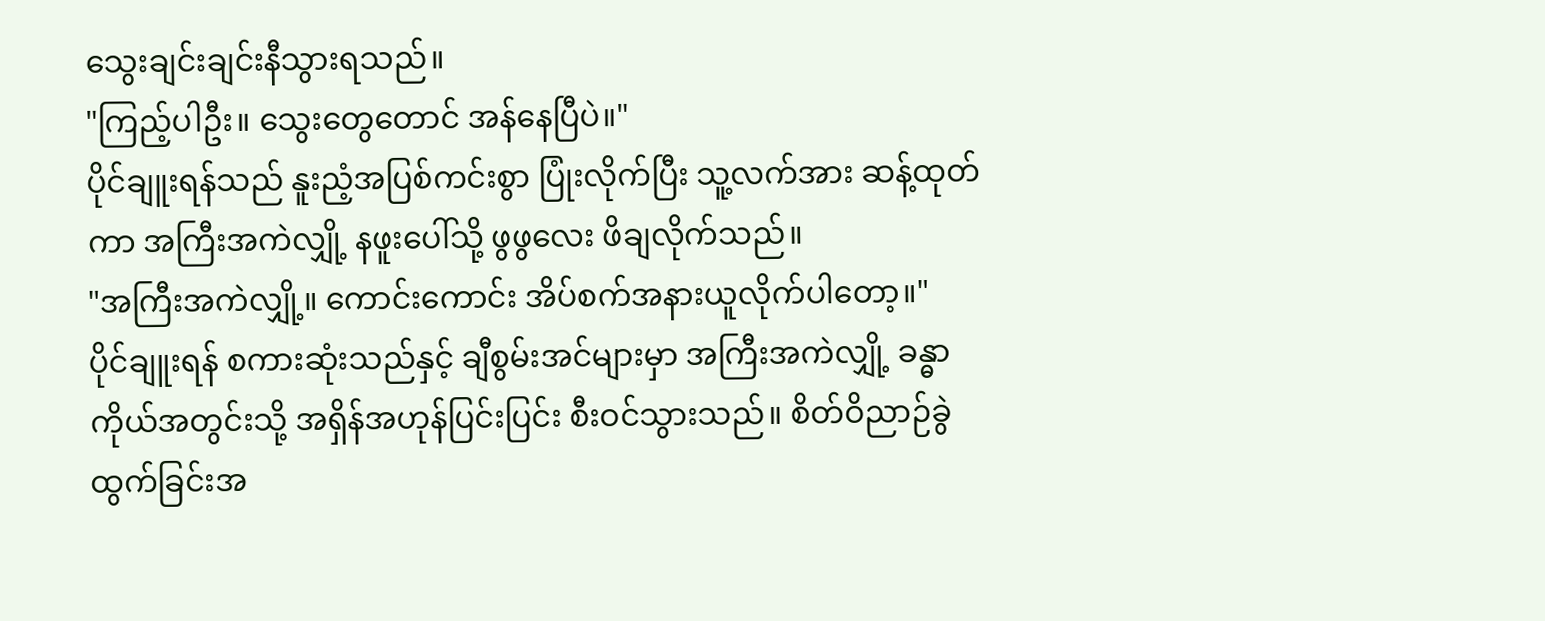သွေးချင်းချင်းနီသွားရသည်။
"ကြည့်ပါဦး။ သွေးတွေတောင် အန်နေပြီပဲ။"
ပိုင်ချူးရန်သည် နူးညံ့အပြစ်ကင်းစွာ ပြုံးလိုက်ပြီး သူ့လက်အား ဆန့်ထုတ်ကာ အကြီးအကဲလျှို့ နဖူးပေါ်သို့ ဖွဖွလေး ဖိချလိုက်သည်။
"အကြီးအကဲလျှို့။ ကောင်းကောင်း အိပ်စက်အနားယူလိုက်ပါတော့။"
ပိုင်ချူးရန် စကားဆုံးသည်နှင့် ချီစွမ်းအင်များမှာ အကြီးအကဲလျှို့ ခန္ဓာကိုယ်အတွင်းသို့ အရှိန်အဟုန်ပြင်းပြင်း စီးဝင်သွားသည်။ စိတ်ဝိညာဉ်ခွဲထွက်ခြင်းအ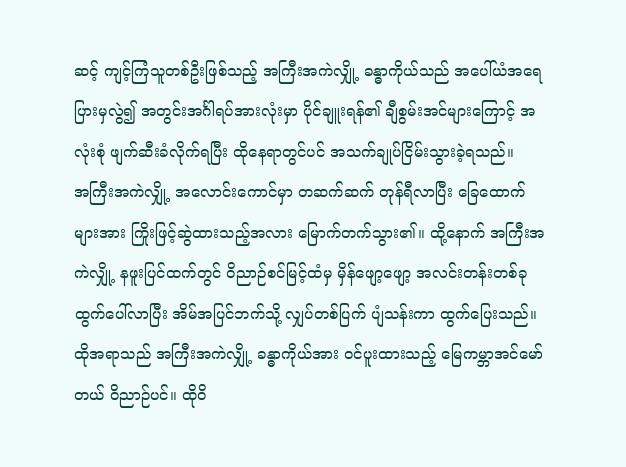ဆင့် ကျင့်ကြံသူတစ်ဦးဖြစ်သည့် အကြီးအကဲလျှို့ ခန္ဓာကိုယ်သည် အပေါ်ယံအရေပြားမှလွဲ၍ အတွင်းအင်္ဂါရပ်အားလုံးမှာ ပိုင်ချူးရန်၏ ချီစွမ်းအင်များကြောင့် အလုံးစုံ ဖျက်ဆီးခံလိုက်ရပြီး ထိုနေရာတွင်ပင် အသက်ချုပ်ငြိမ်းသွားခဲ့ရသည်။
အကြီးအကဲလျှို့ အလောင်းကောင်မှာ တဆက်ဆက် တုန်ရီလာပြီး ခြေထောက်များအား ကြိုးဖြင့်ဆွဲထားသည့်အလား မြောက်တက်သွား၏။ ထို့နောက် အကြီးအကဲလျှို့ နဖူးပြင်ထက်တွင် ဝိညာဉ်စင်မြင့်ထံမှ မှိန်ဖျော့ဖျော့ အလင်းတန်းတစ်ခု ထွက်ပေါ်လာပြီး အိမ်အပြင်ဘက်သို့ လျှပ်တစ်ပြက် ပျံသန်းကာ ထွက်ပြေးသည်။ ထိုအရာသည် အကြီးအကဲလျှို့ ခန္ဓာကိုယ်အား ဝင်ပူးထားသည့် မြေကမ္ဘာအင်မော်တယ် ဝိညာဉ်ပင်။ ထိုဝိ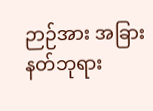ဉာဉ်အား အခြားနတ်ဘုရား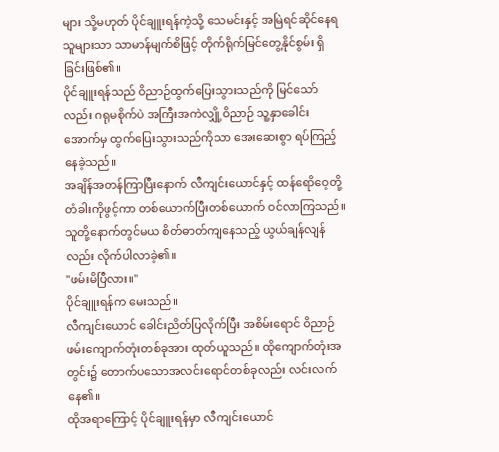များ သို့မဟုတ် ပိုင်ချူးရန်ကဲ့သို့ သေမင်းနှင့် အမြဲရင်ဆိုင်နေရသူများသာ သာမာန်မျက်စိဖြင့် တိုက်ရိုက်မြင်တွေ့နိုင်စွမ်း ရှိခြင်းဖြစ်၏။
ပိုင်ချူးရန်သည် ဝိညာဉ်ထွက်ပြေးသွားသည်ကို မြင်သော်လည်း ဂရုမစိုက်ပဲ အကြီးအကဲလျှို့ဝိညာဉ် သူ့နှာခေါင်းအောက်မှ ထွက်ပြေးသွားသည်ကိုသာ အေးဆေးစွာ ရပ်ကြည့်နေခဲ့သည်။
အချိန်အတန်ကြာပြီးနောက် လီကျင်းယောင်နှင့် ထန်ရောိဝေ့တို့ တံခါးကိုဖွင့်ကာ တစ်ယောက်ပြီးတစ်ယောက် ဝင်လာကြသည်။ သူတို့နောက်တွင်မယ စိတ်ဓာတ်ကျနေသည့် ယွယ်ချန်လျန်လည်း လိုက်ပါလာခဲ့၏။
"ဖမ်းမိပြီလား။"
ပိုင်ချူးရန်က မေးသည်။
လီကျင်းယောင် ခေါင်းညိတ်ပြလိုက်ပြီး အစိမ်းရောင် ဝိညာဉ်ဖမ်းကျောက်တုံးတစ်ခုအား ထုတ်ယူသည်။ ထိုကျောက်တုံးအတွင်း၌ တောက်ပသောအလင်းရောင်တစ်ခုလည်း လင်းလက်နေ၏။
ထိုအရာကြောင့် ပိုင်ချူးရန်မှာ လီကျင်းယောင်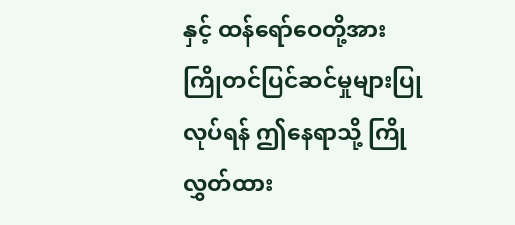နှင့် ထန်ရော်ဝေတို့အား ကြိုတင်ပြင်ဆင်မှုများပြုလုပ်ရန် ဤနေရာသို့ ကြိုလွှတ်ထား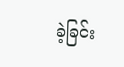ခဲ့ခြင်း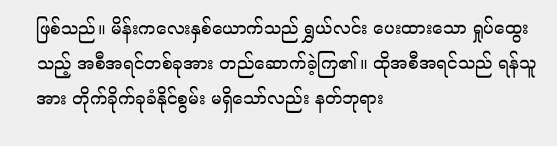ဖြစ်သည်။ မိန်းကလေးနှစ်ယောက်သည် ရွှယ်လင်း ပေးထားသော ရှုပ်ထွေးသည့် အစီအရင်တစ်ခုအား တည်ဆောက်ခဲ့ကြ၏။ ထိုအစီအရင်သည် ရန်သူအား တိုက်ခိုက်ခုခံနိုင်စွမ်း မရှိသော်လည်း နတ်ဘုရား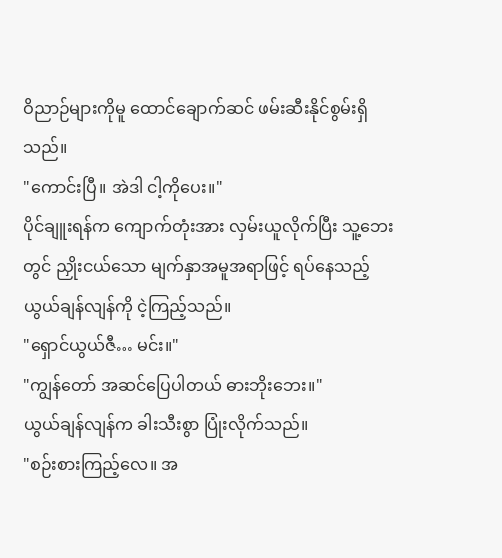ဝိညာဉ်များကိုမူ ထောင်ချောက်ဆင် ဖမ်းဆီးနိုင်စွမ်းရှိသည်။
"ကောင်းပြီ။ အဲဒါ ငါ့ကိုပေး။"
ပိုင်ချူးရန်က ကျောက်တုံးအား လှမ်းယူလိုက်ပြီး သူ့ဘေးတွင် ညှိုးငယ်သော မျက်နှာအမူအရာဖြင့် ရပ်နေသည့် ယွယ်ချန်လျန်ကို ငဲ့ကြည့်သည်။
"ရှောင်ယွယ်ဇီ… မင်း။"
"ကျွန်တော် အဆင်ပြေပါတယ် ဓားဘိုးဘေး။"
ယွယ်ချန်လျန်က ခါးသီးစွာ ပြုံးလိုက်သည်။
"စဉ်းစားကြည့်လေ။ အ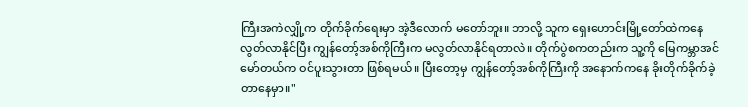ကြီးအကဲလျှို့က တိုက်ခိုက်ရေးမှာ အဲ့ဒီလောက် မတော်ဘူး။ ဘာလို့ သူက ရှေးဟောင်းမြို့တော်ထဲကနေ လွတ်လာနိုင်ပြီး ကျွန်တော့်အစ်ကိုကြီးက မလွတ်လာနိုင်ရတာလဲ။ တိုက်ပွဲစကတည်းက သူ့ကို မြေကမ္ဘာအင်မော်တယ်က ဝင်ပူးသွားတာ ဖြစ်ရမယ်။ ပြီးတော့မှ ကျွန်တော့်အစ်ကိုကြီးကို အနောက်ကနေ ခိုးတိုက်ခိုက်ခဲ့တာနေမှာ။"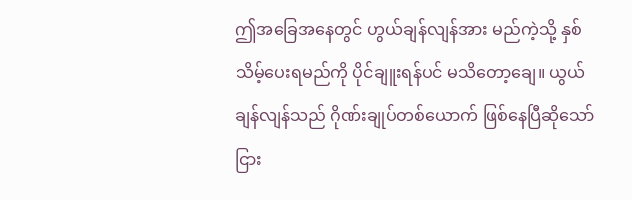ဤအခြေအနေတွင် ဟွယ်ချန်လျန်အား မည်ကဲ့သို့ နှစ်သိမ့်ပေးရမည်ကို ပိုင်ချူးရန်ပင် မသိတော့ချေ။ ယွယ်ချန်လျန်သည် ဂိုဏ်းချုပ်တစ်ယောက် ဖြစ်နေပြီဆိုသော်ငြား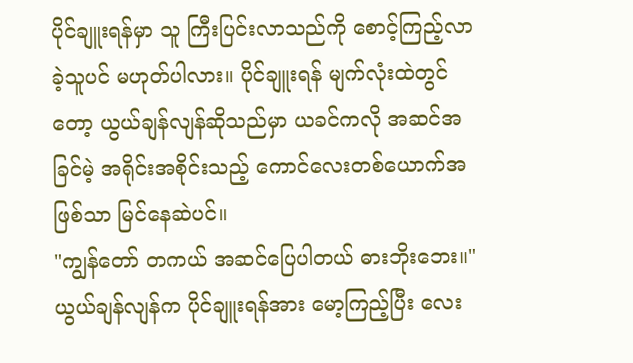ပိုင်ချူးရန်မှာ သူ ကြီးပြင်းလာသည်ကို စောင့်ကြည့်လာခဲ့သူပင် မဟုတ်ပါလား။ ပိုင်ချူးရန် မျက်လုံးထဲတွင်တော့ ယွယ်ချန်လျန်ဆိုသည်မှာ ယခင်ကလို အဆင်အခြင်မဲ့ အရိုင်းအစိုင်းသည့် ကောင်လေးတစ်ယောက်အဖြစ်သာ မြင်နေဆဲပင်။
"ကျွန်တော် တကယ် အဆင်ပြေပါတယ် ဓားဘိုးဘေး။"
ယွယ်ချန်လျန်က ပိုင်ချူးရန်အား မော့ကြည့်ပြီး လေး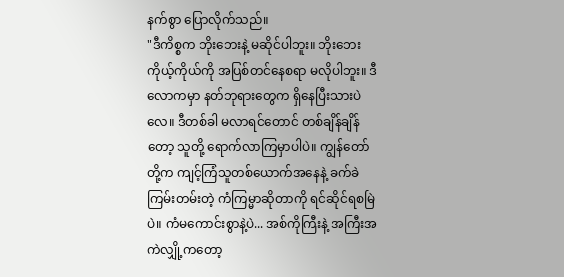နက်စွာ ပြောလိုက်သည်။
"ဒီကိစ္စက ဘိုးဘေးနဲ့ မဆိုင်ပါဘူး။ ဘိုးဘေး ကိုယ့်ကိုယ်ကို အပြစ်တင်နေစရာ မလိုပါဘူး။ ဒီလောကမှာ နတ်ဘုရားတွေက ရှိနေပြီးသားပဲလေ။ ဒီတစ်ခါ မလာရင်တောင် တစ်ချိန်ချိန်တော့ သူတို့ ရောက်လာကြမှာပါပဲ။ ကျွန်တော်တို့က ကျင့်ကြံသူတစ်ယောက်အနေနဲ့ ခက်ခဲကြမ်းတမ်းတဲ့ ကံကြမ္မာဆိုတာကို ရင်ဆိုင်ရစမြဲပဲ။ ကံမကောင်းစွာနဲ့ပဲ... အစ်ကိုကြီးနဲ့ အကြီးအကဲလျှို့ကတော့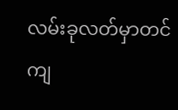လမ်းခုလတ်မှာတင် ကျ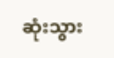ဆုံးသွား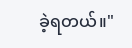ခဲ့ရတယ်။"